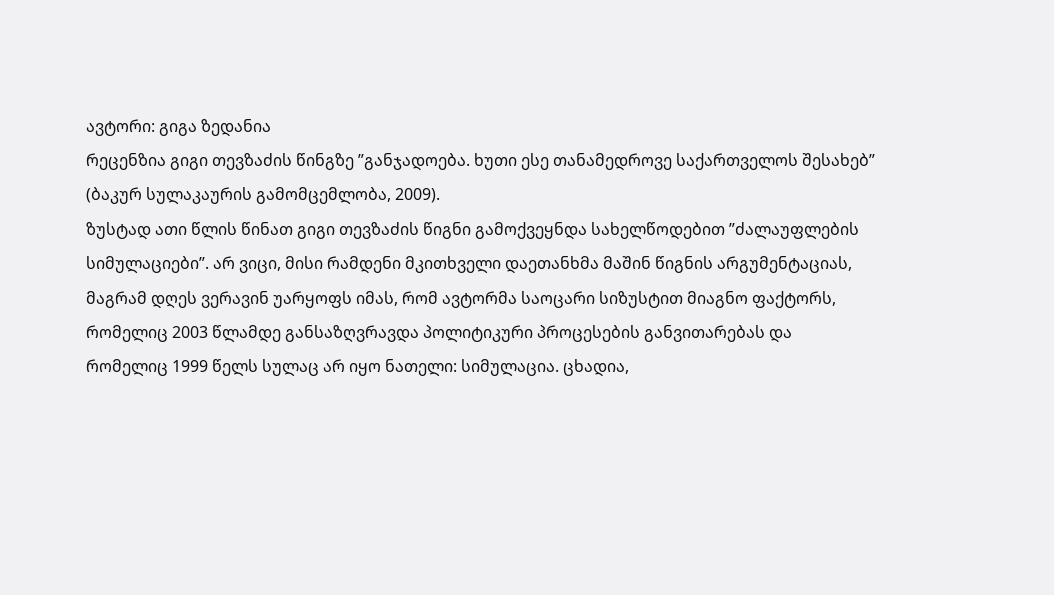ავტორი: გიგა ზედანია
რეცენზია გიგი თევზაძის წინგზე ”განჯადოება. ხუთი ესე თანამედროვე საქართველოს შესახებ” (ბაკურ სულაკაურის გამომცემლობა, 2009).
ზუსტად ათი წლის წინათ გიგი თევზაძის წიგნი გამოქვეყნდა სახელწოდებით ”ძალაუფლების სიმულაციები”. არ ვიცი, მისი რამდენი მკითხველი დაეთანხმა მაშინ წიგნის არგუმენტაციას, მაგრამ დღეს ვერავინ უარყოფს იმას, რომ ავტორმა საოცარი სიზუსტით მიაგნო ფაქტორს, რომელიც 2003 წლამდე განსაზღვრავდა პოლიტიკური პროცესების განვითარებას და რომელიც 1999 წელს სულაც არ იყო ნათელი: სიმულაცია. ცხადია,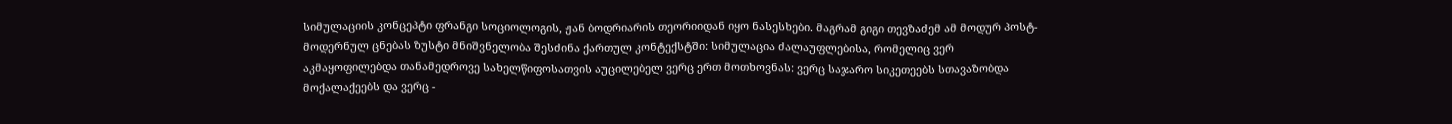სიმულაციის კონცეპტი ფრანგი სოციოლოგის, ჟან ბოდრიარის თეორიიდან იყო ნასესხები. მაგრამ გიგი თევზაძემ ამ მოდურ პოსტ-მოდერნულ ცნებას ზუსტი მნიშვნელობა შესძინა ქართულ კონტექსტში: სიმულაცია ძალაუფლებისა, რომელიც ვერ აკმაყოფილებდა თანამედროვე სახელწიფოსათვის აუცილებელ ვერც ერთ მოთხოვნას: ვერც საჯარო სიკეთეებს სთავაზობდა მოქალაქეებს და ვერც -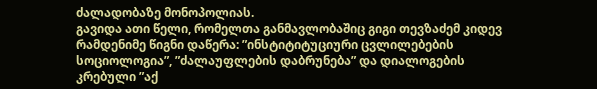ძალადობაზე მონოპოლიას.
გავიდა ათი წელი, რომელთა განმავლობაშიც გიგი თევზაძემ კიდევ რამდენიმე წიგნი დაწერა: ”ინსტიტიტუციური ცვლილებების სოციოლოგია”, ”ძალაუფლების დაბრუნება” და დიალოგების კრებული ”აქ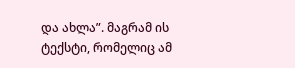და ახლა”. მაგრამ ის ტექსტი, რომელიც ამ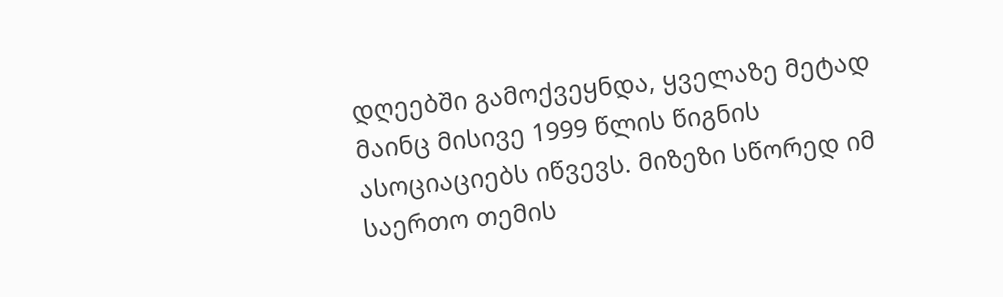დღეებში გამოქვეყნდა, ყველაზე მეტად მაინც მისივე 1999 წლის წიგნის ასოციაციებს იწვევს. მიზეზი სწორედ იმ საერთო თემის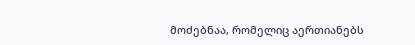მოძებნაა, რომელიც აერთიანებს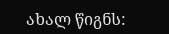ახალ წიგნს: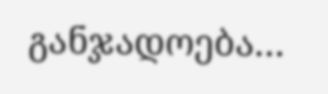განჯადოება…